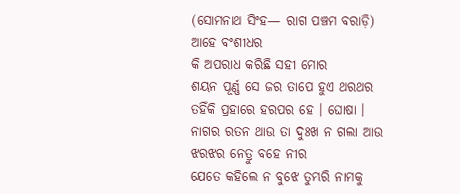(ସୋମନାଥ ସିଂହ— ରାଗ ପଞ୍ଚମ ବରାଡ଼ି)
ଆହେ ବଂଶୀଧର
କି ଅପରାଧ କରିଛି ସହୀ ମୋର
ଶୟନ ପୂର୍ଣ୍ଣ ସେ ଜର ତାପେ ହୁଏ ଥରଥର
ତହିଁକି ପ୍ରହାରେ ହରପର ହେ । ଘୋଷା ।
ନାଗର ରତନ ଥାଉ ତା ଦୁଃଖ ନ ଗଲା ଆଉ
ଝରଝର ନେତ୍ରୁ ବହେ ନୀର
ଯେତେ କହିଲେ ନ ବୁଝେ ତୁମ୍ଭରି ନାମକୁ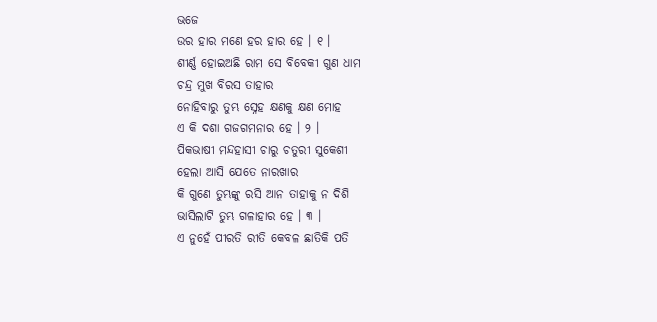ଭଜେ
ଉର ହାର ମଣେ ହର ହାର ହେ । ୧ ।
ଶୀର୍ଣ୍ଣ ହୋଇଅଛି ରାମ ସେ ବିବେକୀ ଗୁଣ ଧାମ
ଚନ୍ଦ୍ର ମୁଖ ବିରସ ତାହାର
ନୋହିବାରୁ ତୁମ୍ଭ ସ୍ନେହ କ୍ଷଣକୁ କ୍ଷଣ ମୋହ
ଏ କି ଦଶା ଗଜଗମନାର ହେ । ୨ ।
ପିକଭାଷୀ ମନ୍ଦହାସୀ ଚାରୁ ଚତୁରୀ ସୁକେଶୀ
ହେଲା ଆସି ଯେତେ ନାରଖାର
କି ଗୁଣେ ତୁମ୍ଭଙ୍କୁ ରସି ଆନ ତାହାକୁ ନ ଦିଶି
ଭାସିଲାଟି ତୁମ୍ଭ ଗଳାହାର ହେ । ୩ ।
ଏ ନୁହେଁ ପୀରତି ରୀତି କେବଳ ଛାତିକି ପତି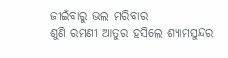ଜୀଇଁବାରୁ ଭଲ ମରିବାର
ଶୁଣି ରମଣୀ ଆତୁର ହସିଲେ ଶ୍ୟାମସୁନ୍ଦର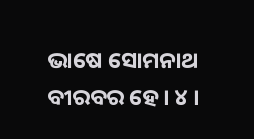ଭାଷେ ସୋମନାଥ ବୀରବର ହେ । ୪ ।